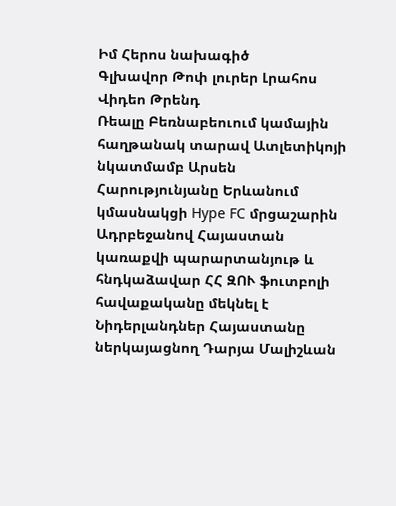Իմ Հերոս նախագիծ
Գլխավոր Թոփ լուրեր Լրահոս Վիդեո Թրենդ
Ռեալը Բեռնաբեուում կամային հաղթանակ տարավ Ատլետիկոյի նկատմամբ Արսեն Հարությունյանը Երևանում կմասնակցի Hype FC մրցաշարին Ադրբեջանով Հայաստան կառաքվի պարարտանյութ և հնդկաձավար ՀՀ ԶՈՒ ֆուտբոլի հավաքականը մեկնել է Նիդերլանդներ Հայաստանը ներկայացնող Դարյա Մալիշևան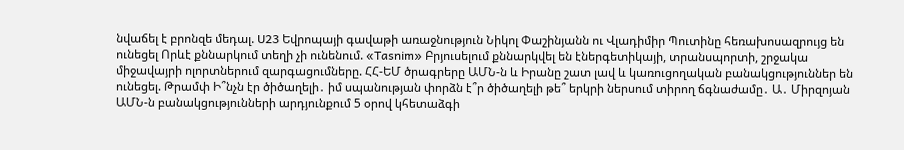նվաճել է բրոնզե մեդալ. U23 Եվրոպայի գավաթի առաջնություն Նիկոլ Փաշինյանն ու Վլադիմիր Պուտինը հեռախոսազրույց են ունեցել Որևէ քննարկում տեղի չի ունենում. «Tasnim» Բրյուսելում քննարկվել են էներգետիկայի, տրանսպորտի, շրջակա միջավայրի ոլորտներում զարգացումները. ՀՀ-ԵՄ ծրագրերը ԱՄՆ-ն և Իրանը շատ լավ և կառուցողական բանակցություններ են ունեցել. Թրամփ Ի՞նչն էր ծիծաղելի․ իմ սպանության փորձն է՞ր ծիծաղելի թե՞ երկրի ներսում տիրող ճգնաժամը․ Ա․ Միրզոյան ԱՄՆ-ն բանակցությունների արդյունքում 5 օրով կհետաձգի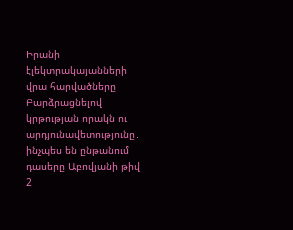Իրանի էլեկտրակայանների վրա հարվածները Բարձրացնելով կրթության որակն ու արդյունավետությունը․ ինչպես են ընթանում դասերը Աբովյանի թիվ 2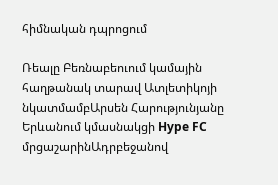հիմնական դպրոցում

Ռեալը Բեռնաբեուում կամային հաղթանակ տարավ Ատլետիկոյի նկատմամբԱրսեն Հարությունյանը Երևանում կմասնակցի Hype FC մրցաշարինԱդրբեջանով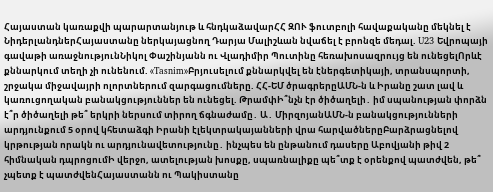Հայաստան կառաքվի պարարտանյութ և հնդկաձավարՀՀ ԶՈՒ ֆուտբոլի հավաքականը մեկնել է ՆիդերլանդներՀայաստանը ներկայացնող Դարյա Մալիշևան նվաճել է բրոնզե մեդալ. U23 Եվրոպայի գավաթի առաջնությունՆիկոլ Փաշինյանն ու Վլադիմիր Պուտինը հեռախոսազրույց են ունեցելՈրևէ քննարկում տեղի չի ունենում. «Tasnim»Բրյուսելում քննարկվել են էներգետիկայի, տրանսպորտի, շրջակա միջավայրի ոլորտներում զարգացումները. ՀՀ-ԵՄ ծրագրերըԱՄՆ-ն և Իրանը շատ լավ և կառուցողական բանակցություններ են ունեցել. ԹրամփԻ՞նչն էր ծիծաղելի․ իմ սպանության փորձն է՞ր ծիծաղելի թե՞ երկրի ներսում տիրող ճգնաժամը․ Ա․ ՄիրզոյանԱՄՆ-ն բանակցությունների արդյունքում 5 օրով կհետաձգի Իրանի էլեկտրակայանների վրա հարվածներըԲարձրացնելով կրթության որակն ու արդյունավետությունը․ ինչպես են ընթանում դասերը Աբովյանի թիվ 2 հիմնական դպրոցումԻ վերջո, ատելության խոսքը, սպառնալիքը պե՞տք է օրենքով պատժվեն, թե՞ չպետք է պատժվենՀայաստանն ու Պակիստանը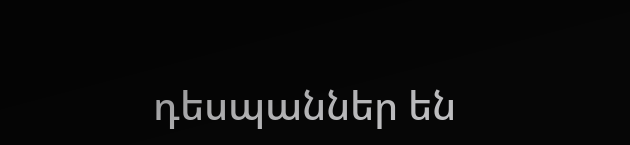դեսպաններ են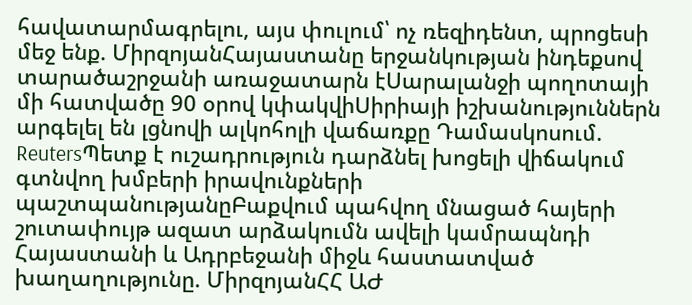հավատարմագրելու, այս փուլում՝ ոչ ռեզիդենտ, պրոցեսի մեջ ենք. ՄիրզոյանՀայաստանը երջանկության ինդեքսով տարածաշրջանի առաջատարն էՍարալանջի պողոտայի մի հատվածը 90 օրով կփակվիՍիրիայի իշխանություններն արգելել են լցնովի ալկոհոլի վաճառքը Դամասկոսում. ReutersՊետք է ուշադրություն դարձնել խոցելի վիճակում գտնվող խմբերի իրավունքների պաշտպանությանըԲաքվում պահվող մնացած հայերի շուտափույթ ազատ արձակումն ավելի կամրապնդի Հայաստանի և Ադրբեջանի միջև հաստատված խաղաղությունը. ՄիրզոյանՀՀ ԱԺ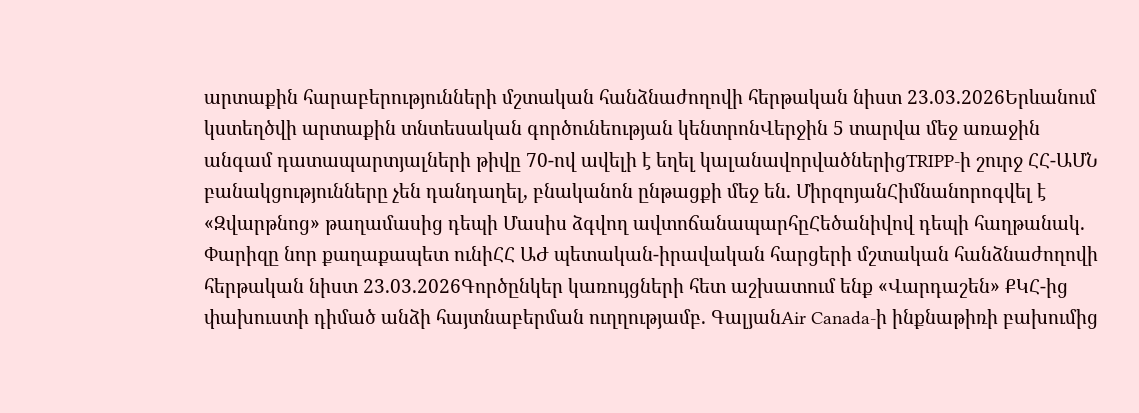արտաքին հարաբերությունների մշտական հանձնաժողովի հերթական նիստ 23.03.2026Երևանում կստեղծվի արտաքին տնտեսական գործունեության կենտրոնՎերջին 5 տարվա մեջ առաջին անգամ դատապարտյալների թիվը 70-ով ավելի է եղել կալանավորվածներիցTRIPP-ի շուրջ ՀՀ-ԱՄՆ բանակցությունները չեն դանդաղել, բնականոն ընթացքի մեջ են. ՄիրզոյանՀիմնանորոգվել է «Զվարթնոց» թաղամասից դեպի Մասիս ձգվող ավտոճանապարհըՀեծանիվով դեպի հաղթանակ. Փարիզը նոր քաղաքապետ ունիՀՀ ԱԺ պետական-իրավական հարցերի մշտական հանձնաժողովի հերթական նիստ 23.03.2026Գործընկեր կառույցների հետ աշխատում ենք «Վարդաշեն» ՔԿՀ-ից փախուստի դիմած անձի հայտնաբերման ուղղությամբ. ԳալյանAir Canada-ի ինքնաթիռի բախումից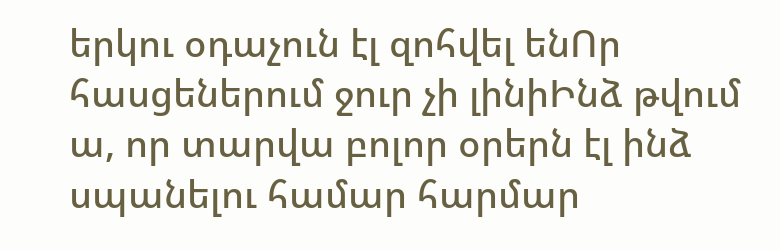երկու օդաչուն էլ զոհվել ենՈր հասցեներում ջուր չի լինիԻնձ թվում ա, որ տարվա բոլոր օրերն էլ ինձ սպանելու համար հարմար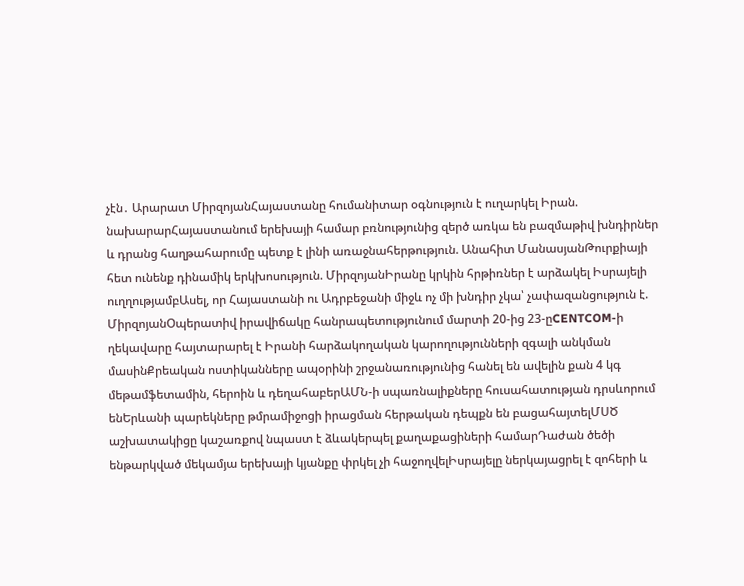չէն․ Արարատ ՄիրզոյանՀայաստանը հումանիտար օգնություն է ուղարկել Իրան. նախարարՀայաստանում երեխայի համար բռնությունից զերծ առկա են բազմաթիվ խնդիրներ և դրանց հաղթահարումը պետք է լինի առաջնահերթություն. Անահիտ ՄանասյանԹուրքիայի հետ ունենք դինամիկ երկխոսություն. ՄիրզոյանԻրանը կրկին հրթիռներ է արձակել Իսրայելի ուղղությամբԱսել, որ Հայաստանի ու Ադրբեջանի միջև ոչ մի խնդիր չկա՝ չափազանցություն է. ՄիրզոյանՕպերատիվ իրավիճակը հանրապետությունում մարտի 20-ից 23-ըCENTCOM-ի ղեկավարը հայտարարել է Իրանի հարձակողական կարողությունների զգալի անկման մասինՔրեական ոստիկանները ապօրինի շրջանառությունից հանել են ավելին քան 4 կգ մեթամֆետամին, հերոին և դեղահաբերԱՄՆ-ի սպառնալիքները հուսահատության դրսևորում ենԵրևանի պարեկները թմրամիջոցի իրացման հերթական դեպքն են բացահայտելՄՍԾ աշխատակիցը կաշառքով նպաստ է ձևակերպել քաղաքացիների համարԴաժան ծեծի ենթարկված մեկամյա երեխայի կյանքը փրկել չի հաջողվելԻսրայելը ներկայացրել է զոհերի և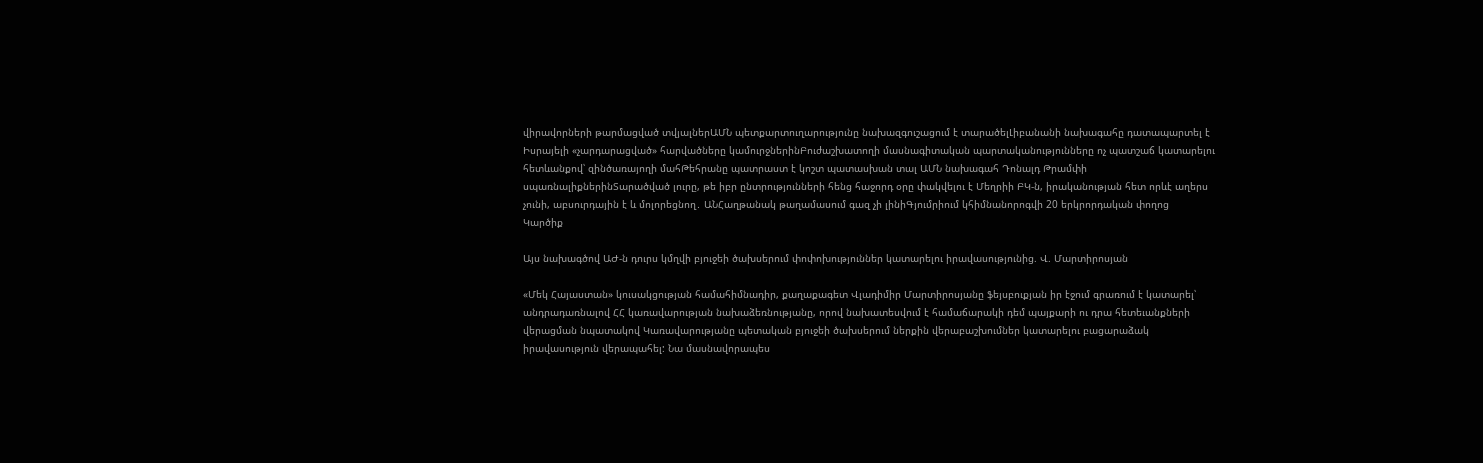վիրավորների թարմացված տվյալներԱՄՆ պետքարտուղարությունը նախազգուշացում է տարածելԼիբանանի նախագահը դատապարտել է Իսրայելի «չարդարացված» հարվածները կամուրջներինԲուժաշխատողի մասնագիտական պարտականությունները ոչ պատշաճ կատարելու հետևանքով՝ զինծառայողի մահԹեհրանը պատրաստ է կոշտ պատասխան տալ ԱՄՆ նախագահ Դոնալդ Թրամփի սպառնալիքներինՏարածված լուրը, թե իբր ընտրությունների հենց հաջորդ օրը փակվելու է Մեղրիի ԲԿ-ն, իրականության հետ որևէ աղերս չունի, աբսուրդային է և մոլորեցնող․ ԱՆՀաղթանակ թաղամասում գազ չի լինիԳյումրիում կհիմնանորոգվի 20 երկրորդական փողոց
Կարծիք

Այս նախագծով ԱԺ-ն դուրս կմղվի բյուջեի ծախսերում փոփոխություններ կատարելու իրավասությունից. Վ. Մարտիրոսյան

«Մեկ Հայաստան» կուսակցության համահիմնադիր, քաղաքագետ Վլադիմիր Մարտիրոսյանը ֆեյսբուքյան իր էջում գրառում է կատարել՝ անդրադառնալով ՀՀ կառավարության նախաձեռնությանը, որով նախատեսվում է համաճարակի դեմ պայքարի ու դրա հետեւանքների վերացման նպատակով Կառավարությանը պետական բյուջեի ծախսերում ներքին վերաբաշխումներ կատարելու բացարաձակ իրավասություն վերապահել: Նա մասնավորապես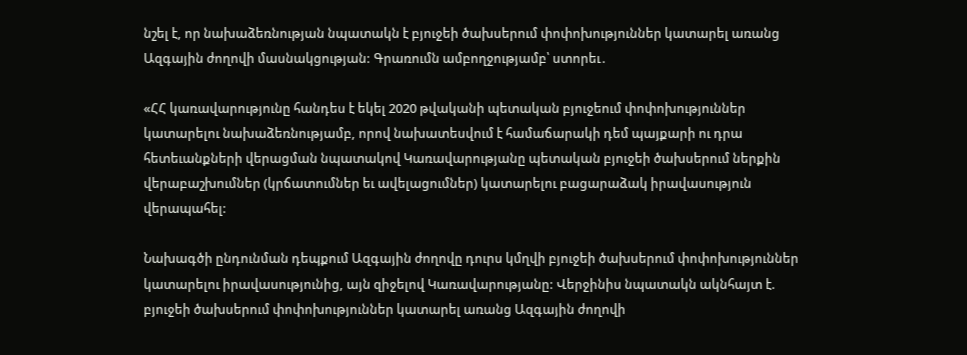նշել է, որ նախաձեռնության նպատակն է բյուջեի ծախսերում փոփոխություններ կատարել առանց Ազգային ժողովի մասնակցության: Գրառումն ամբողջությամբ՝ ստորեւ․

«ՀՀ կառավարությունը հանդես է եկել 2020 թվականի պետական բյուջեում փոփոխություններ կատարելու նախաձեռնությամբ, որով նախատեսվում է համաճարակի դեմ պայքարի ու դրա հետեւանքների վերացման նպատակով Կառավարությանը պետական բյուջեի ծախսերում ներքին վերաբաշխումներ (կրճատումներ եւ ավելացումներ) կատարելու բացարաձակ իրավասություն վերապահել:

Նախագծի ընդունման դեպքում Ազգային ժողովը դուրս կմղվի բյուջեի ծախսերում փոփոխություններ կատարելու իրավասությունից, այն զիջելով Կառավարությանը: Վերջինիս նպատակն ակնհայտ է. բյուջեի ծախսերում փոփոխություններ կատարել առանց Ազգային ժողովի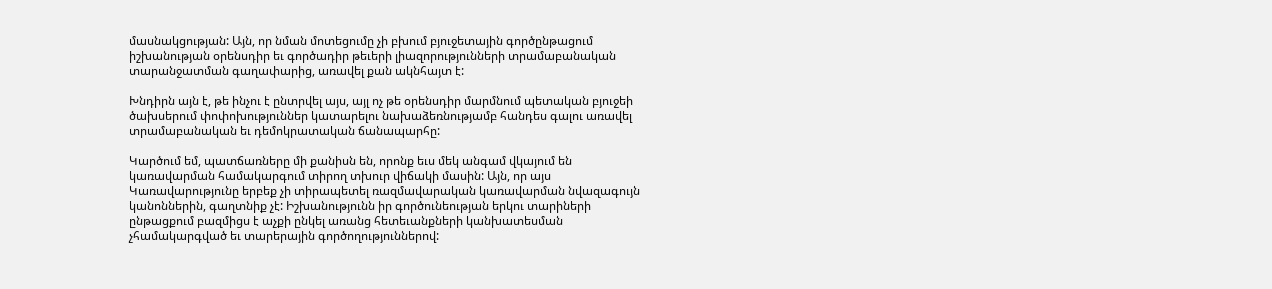մասնակցության: Այն, որ նման մոտեցումը չի բխում բյուջետային գործընթացում իշխանության օրենսդիր եւ գործադիր թեւերի լիազորությունների տրամաբանական տարանջատման գաղափարից, առավել քան ակնհայտ է:

Խնդիրն այն է, թե ինչու է ընտրվել այս, այլ ոչ թե օրենսդիր մարմնում պետական բյուջեի ծախսերում փոփոխություններ կատարելու նախաձեռնությամբ հանդես գալու առավել տրամաբանական եւ դեմոկրատական ճանապարհը:

Կարծում եմ, պատճառները մի քանիսն են, որոնք եւս մեկ անգամ վկայում են կառավարման համակարգում տիրող տխուր վիճակի մասին: Այն, որ այս Կառավարությունը երբեք չի տիրապետել ռազմավարական կառավարման նվազագույն կանոններին, գաղտնիք չէ: Իշխանությունն իր գործունեության երկու տարիների ընթացքում բազմիցս է աչքի ընկել առանց հետեւանքների կանխատեսման չհամակարգված եւ տարերային գործողություններով: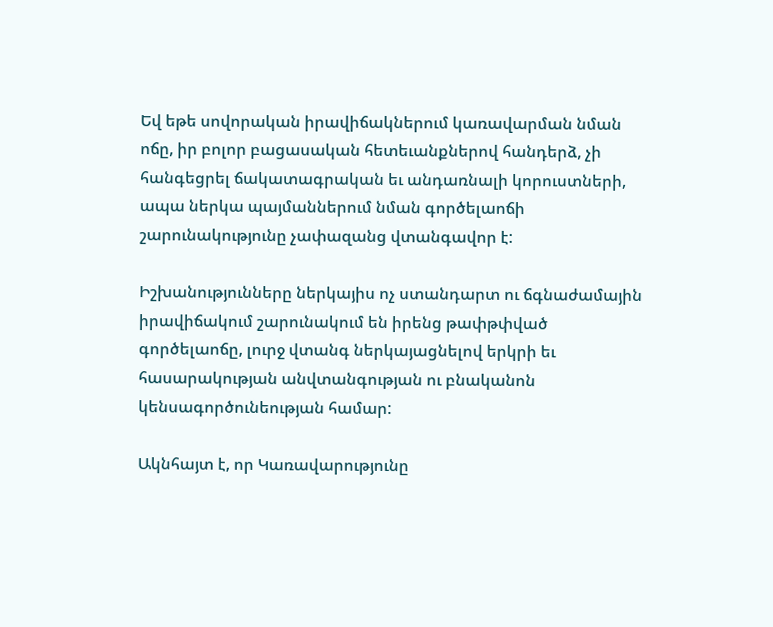Եվ եթե սովորական իրավիճակներում կառավարման նման ոճը, իր բոլոր բացասական հետեւանքներով հանդերձ, չի հանգեցրել ճակատագրական եւ անդառնալի կորուստների, ապա ներկա պայմաններում նման գործելաոճի շարունակությունը չափազանց վտանգավոր է:

Իշխանությունները ներկայիս ոչ ստանդարտ ու ճգնաժամային իրավիճակում շարունակում են իրենց թափթփված գործելաոճը, լուրջ վտանգ ներկայացնելով երկրի եւ հասարակության անվտանգության ու բնականոն կենսագործունեության համար:

Ակնհայտ է, որ Կառավարությունը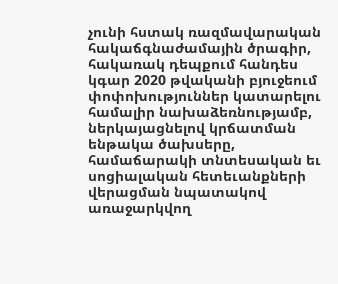չունի հստակ ռազմավարական հակաճգնաժամային ծրագիր, հակառակ դեպքում հանդես կգար 2020 թվականի բյուջեում փոփոխություններ կատարելու համալիր նախաձեռնությամբ, ներկայացնելով կրճատման ենթակա ծախսերը, համաճարակի տնտեսական եւ սոցիալական հետեւանքների վերացման նպատակով առաջարկվող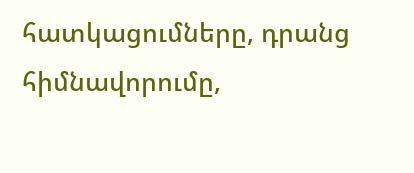հատկացումները, դրանց հիմնավորումը,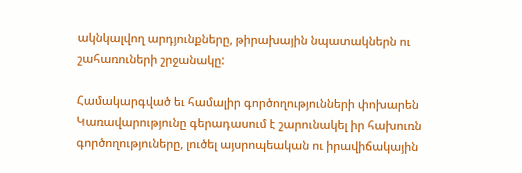ակնկալվող արդյունքները, թիրախային նպատակներն ու շահառուների շրջանակը:

Համակարգված եւ համալիր գործողությունների փոխարեն Կառավարությունը գերադասում է շարունակել իր հախուռն գործողություները, լուծել այսրոպեական ու իրավիճակային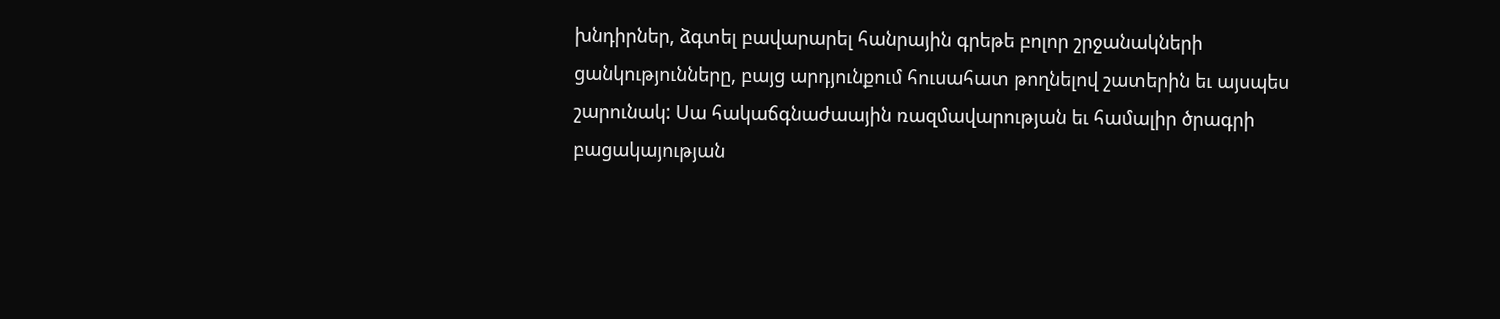խնդիրներ, ձգտել բավարարել հանրային գրեթե բոլոր շրջանակների ցանկությունները, բայց արդյունքում հուսահատ թողնելով շատերին եւ այսպես շարունակ: Սա հակաճգնաժաային ռազմավարության եւ համալիր ծրագրի բացակայության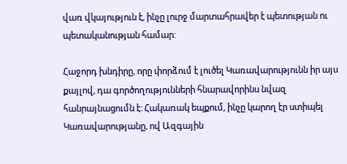վառ վկայություն է, ինչը լուրջ մարտահրավեր է պետության ու պետականության համար:

Հաջորդ խնդիրը, որը փորձում է լուծել Կառավարությունն իր այս քայլով, դա գործողությունների հնարավորինս նվազ հանրայնացումն է: Հակառակ եպքում, ինչը կարող էր ստիպել Կառավարությանը, ով Ազգային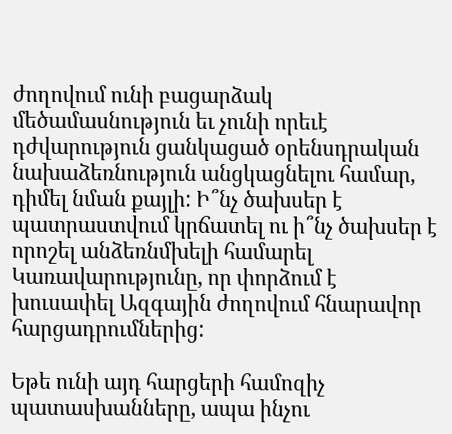ժողովում ունի բացարձակ մեծամասնություն եւ չունի որեւէ դժվարություն ցանկացած օրենսդրական նախաձեռնություն անցկացնելու համար, դիմել նման քայլի: Ի՞նչ ծախսեր է պատրաստվում կրճատել ու ի՞նչ ծախսեր է որոշել անձեռնմխելի համարել Կառավարությունը, որ փորձում է խուսափել Ազգային ժողովում հնարավոր հարցադրումներից:

Եթե ունի այդ հարցերի համոզիչ պատասխանները, ապա ինչու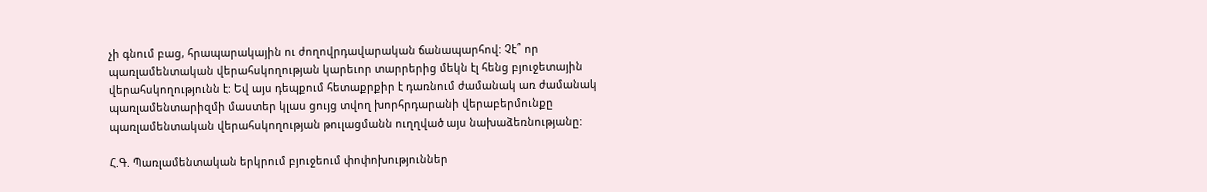չի գնում բաց, հրապարակային ու ժողովրդավարական ճանապարհով: Չէ՞ որ պառլամենտական վերահսկողության կարեւոր տարրերից մեկն էլ հենց բյուջետային վերահսկողությունն է: Եվ այս դեպքում հետաքրքիր է դառնում ժամանակ առ ժամանակ պառլամենտարիզմի մաստեր կլաս ցույց տվող խորհրդարանի վերաբերմունքը պառլամենտական վերահսկողության թուլացմանն ուղղված այս նախաձեռնությանը:

Հ.Գ. Պառլամենտական երկրում բյուջեում փոփոխություններ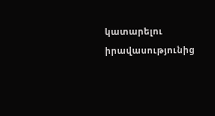կատարելու իրավասությունից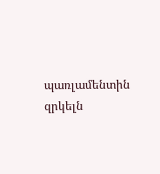պառլամենտին զրկելն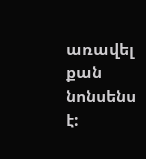առավել քան նոնսենս է: